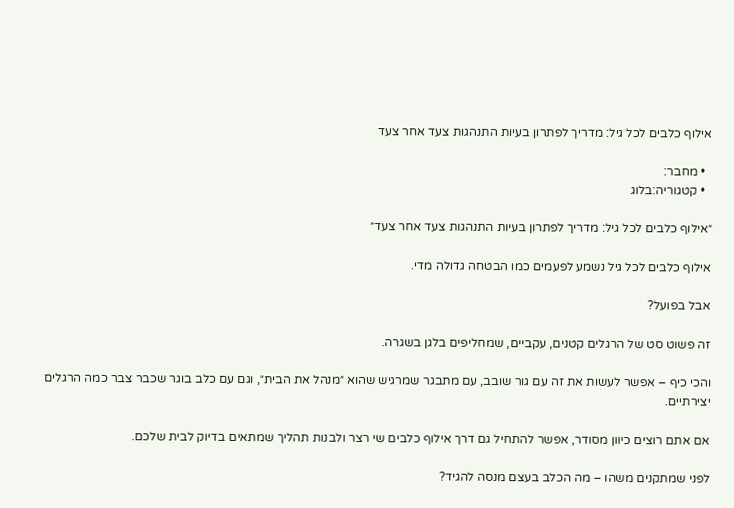אילוף כלבים לכל גיל: מדריך לפתרון בעיות התנהגות צעד אחר צעד

  • מחבר:
  • קטגוריה:בלוג

״אילוף כלבים לכל גיל: מדריך לפתרון בעיות התנהגות צעד אחר צעד״

אילוף כלבים לכל גיל נשמע לפעמים כמו הבטחה גדולה מדי.

אבל בפועל?

זה פשוט סט של הרגלים קטנים, עקביים, שמחליפים בלגן בשגרה.

והכי כיף – אפשר לעשות את זה עם גור שובב, עם מתבגר שמרגיש שהוא ״מנהל את הבית״, וגם עם כלב בוגר שכבר צבר כמה הרגלים יצירתיים.

אם אתם רוצים כיוון מסודר, אפשר להתחיל גם דרך אילוף כלבים שי רצר ולבנות תהליך שמתאים בדיוק לבית שלכם.

לפני שמתקנים משהו – מה הכלב בעצם מנסה להגיד?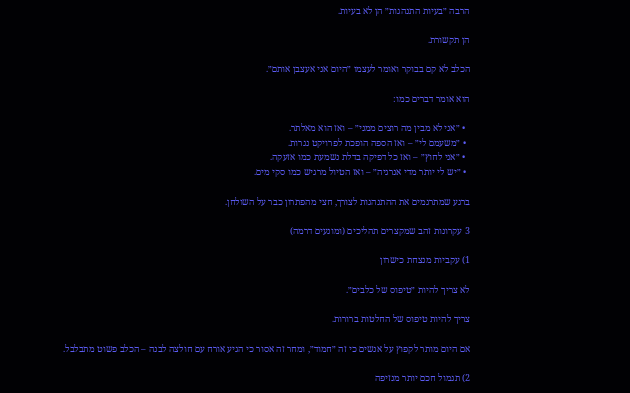הרבה ״בעיות התנהגות״ הן לא בעיות.

הן תקשורת.

הכלב לא קם בבוקר ואומר לעצמו ״היום אני אעצבן אותם״.

הוא אומר דברים כמו:

  • ״אני לא מבין מה רוצים ממני״ – ואז הוא מאלתר.
  • ״משעמם לי״ – ואז הספה הופכת לפרויקט נגרות.
  • ״אני לחוץ״ – ואז כל דפיקה בדלת נשמעת כמו אזעקה.
  • ״יש לי יותר מדי אנרגיה״ – ואז הטיול מרגיש כמו סקי מים.

ברגע שמתרגמים את ההתנהגות לצורך, חצי מהפתרון כבר על השולחן.

3 עקרונות זהב שמקצרים תהליכים (ומונעים דרמה)

1) עקביות מנצחת כישרון

לא צריך להיות ״טיפוס של כלבים״.

צריך להיות טיפוס של החלטות ברורות.

אם היום מותר לקפוץ על אנשים כי זה ״חמוד״, ומחר זה אסור כי הגיע אורח עם חולצה לבנה – הכלב פשוט מתבלבל.

2) תגמול חכם יותר מנזיפה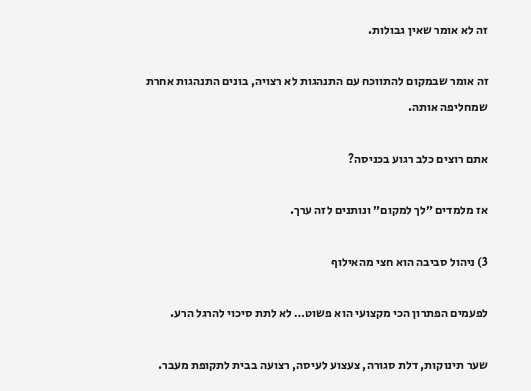זה לא אומר שאין גבולות.

זה אומר שבמקום להתווכח עם התנהגות לא רצויה, בונים התנהגות אחרת שמחליפה אותה.

אתם רוצים כלב רגוע בכניסה?

אז מלמדים ״לך למקום״ ונותנים לזה ערך.

3) ניהול סביבה הוא חצי מהאילוף

לפעמים הפתרון הכי מקצועי הוא פשוט… לא לתת סיכוי להרגל הרע.

שער תינוקות, דלת סגורה, צעצוע לעיסה, רצועה בבית לתקופת מעבר.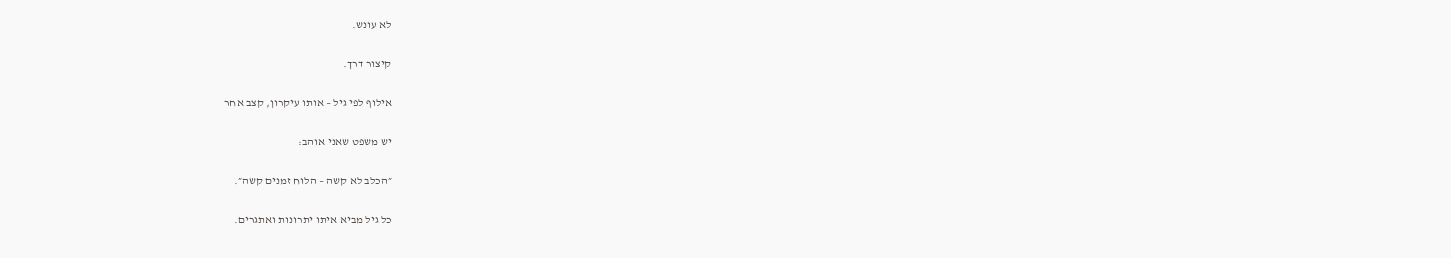לא עונש.

קיצור דרך.

אילוף לפי גיל – אותו עיקרון, קצב אחר

יש משפט שאני אוהב:

״הכלב לא קשה – הלוח זמנים קשה״.

כל גיל מביא איתו יתרונות ואתגרים.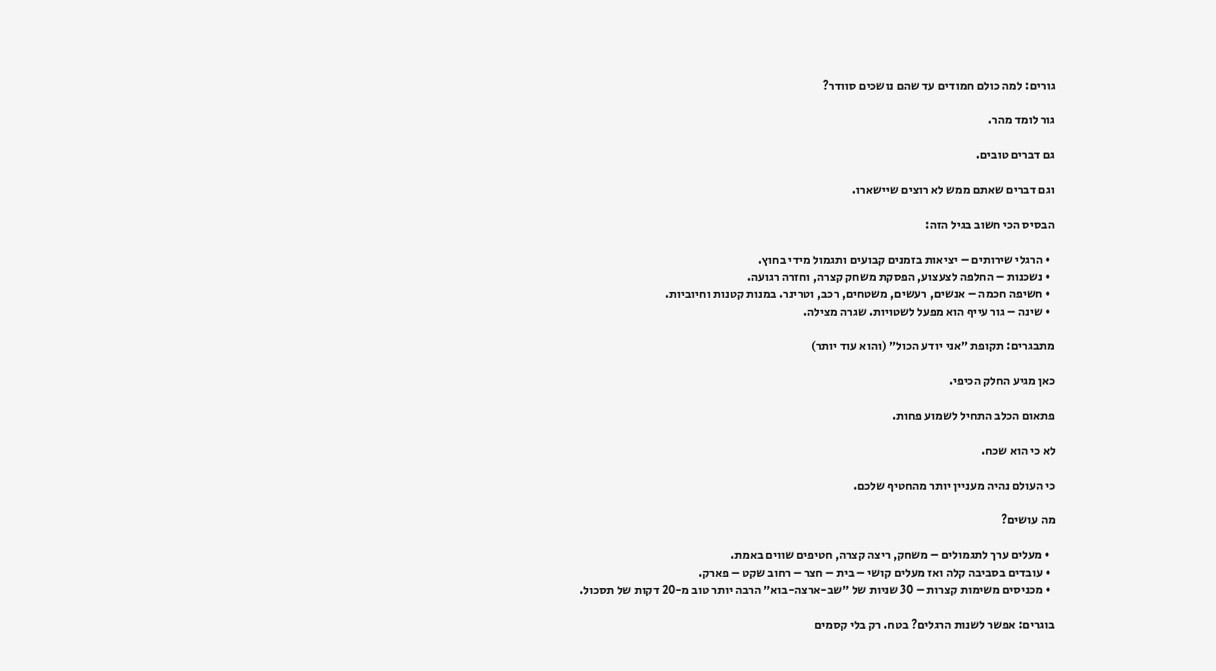גורים: למה כולם חמודים עד שהם נושכים סוודר?

גור לומד מהר.

גם דברים טובים.

וגם דברים שאתם ממש לא רוצים שיישארו.

הבסיס הכי חשוב בגיל הזה:

  • הרגלי שירותים – יציאות בזמנים קבועים ותגמול מידי בחוץ.
  • נשכנות – החלפה לצעצוע, הפסקת משחק קצרה, וחזרה רגועה.
  • חשיפה חכמה – אנשים, רעשים, משטחים, רכב, וטרינר. במנות קטנות וחיוביות.
  • שינה – גור עייף הוא מפעל לשטויות. שגרה מצילה.

מתבגרים: תקופת ״אני יודע הכול״ (והוא עוד יותר)

כאן מגיע החלק הכיפי.

פתאום הכלב התחיל לשמוע פחות.

לא כי הוא שכח.

כי העולם נהיה מעניין יותר מהחטיף שלכם.

מה עושים?

  • מעלים ערך לתגמולים – משחק, ריצה קצרה, חטיפים שווים באמת.
  • עובדים בסביבה קלה ואז מעלים קושי – בית – חצר – רחוב שקט – פארק.
  • מכניסים משימות קצרות – 30 שניות של ״שב-ארצה-בוא״ הרבה יותר טוב מ-20 דקות של תסכול.

בוגרים: אפשר לשנות הרגלים? בטח. רק בלי קסמים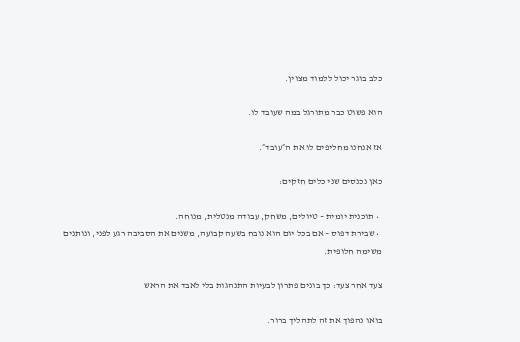כלב בוגר יכול ללמוד מצוין.

הוא פשוט כבר מתורגל במה שעובד לו.

אז אנחנו מחליפים לו את ה״עובד״.

כאן נכנסים שני כלים חזקים:

  • תוכנית יומית – טיולים, משחק, עבודה מנטלית, מנוחה.
  • שבירת דפוס – אם בכל יום הוא נובח בשעה קבועה, משנים את הסביבה רגע לפני, ונותנים משימה חלופית.

צעד אחר צעד: כך בונים פתרון לבעיות התנהגות בלי לאבד את הראש

בואו נהפוך את זה לתהליך ברור.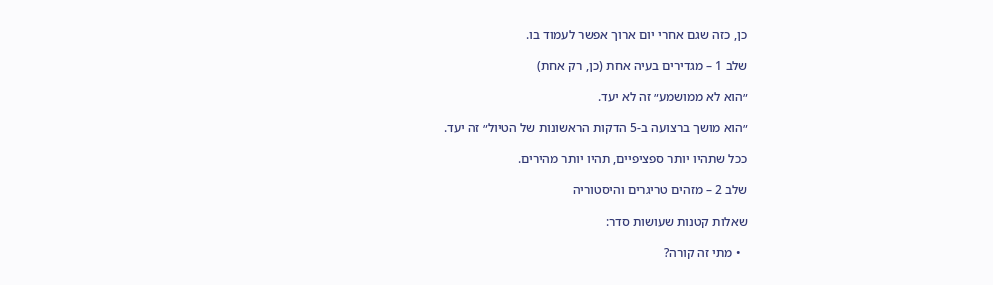כן, כזה שגם אחרי יום ארוך אפשר לעמוד בו.

שלב 1 – מגדירים בעיה אחת (כן, רק אחת)

״הוא לא ממושמע״ זה לא יעד.

״הוא מושך ברצועה ב-5 הדקות הראשונות של הטיול״ זה יעד.

ככל שתהיו יותר ספציפיים, תהיו יותר מהירים.

שלב 2 – מזהים טריגרים והיסטוריה

שאלות קטנות שעושות סדר:

  • מתי זה קורה?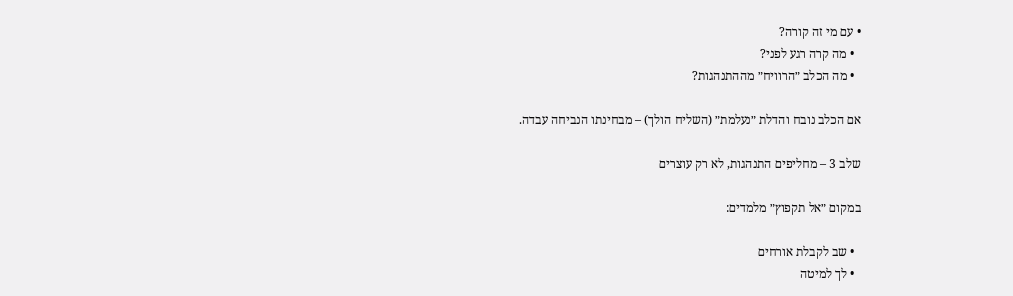• עם מי זה קורה?
  • מה קרה רגע לפני?
  • מה הכלב ״הרוויח״ מההתנהגות?

אם הכלב נובח והדלת ״נעלמת״ (השליח הולך) – מבחינתו הנביחה עבדה.

שלב 3 – מחליפים התנהגות, לא רק עוצרים

במקום ״אל תקפוץ״ מלמדים:

  • שב לקבלת אורחים
  • לך למיטה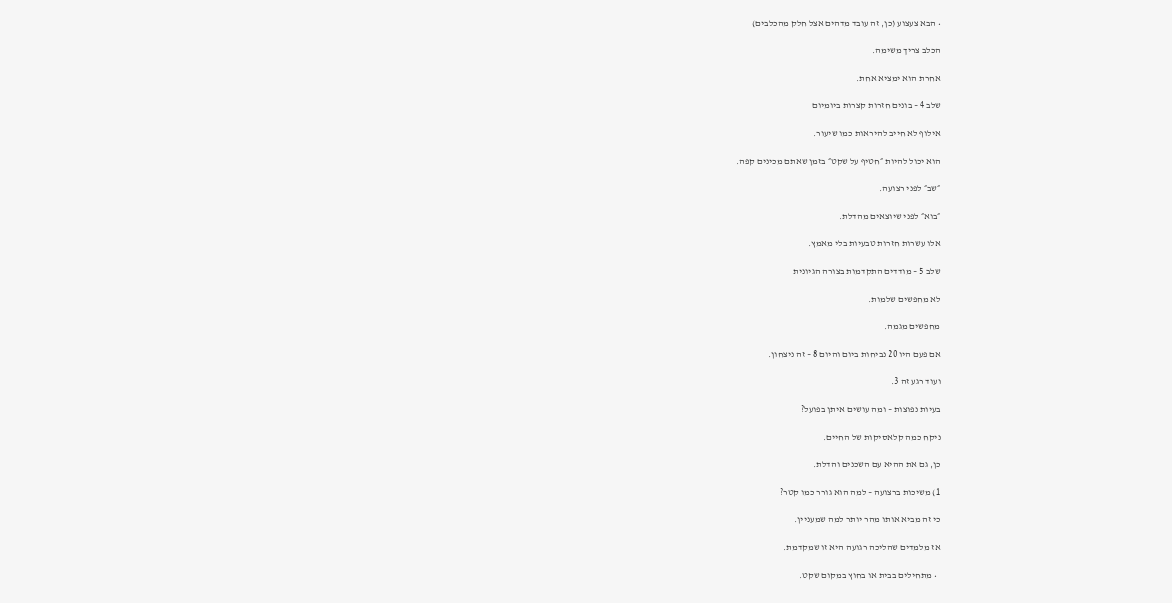• הבא צעצוע (כן, זה עובד מדהים אצל חלק מהכלבים)

הכלב צריך משימה.

אחרת הוא ימציא אחת.

שלב 4 – בונים חזרות קצרות ביומיום

אילוף לא חייב להיראות כמו שיעור.

הוא יכול להיות ״חטיף על שקט״ בזמן שאתם מכינים קפה.

״שב״ לפני רצועה.

״בוא״ לפני שיוצאים מהדלת.

אלו עשרות חזרות טבעיות בלי מאמץ.

שלב 5 – מודדים התקדמות בצורה הגיונית

לא מחפשים שלמות.

מחפשים מגמה.

אם פעם היו 20 נביחות ביום והיום 8 – זה ניצחון.

ועוד רגע זה 3.

בעיות נפוצות – ומה עושים איתן בפועל?

ניקח כמה קלאסיקות של החיים.

כן, גם את ההיא עם השכנים והדלת.

1) משיכות ברצועה – למה הוא גורר כמו קטר?

כי זה מביא אותו מהר יותר למה שמעניין.

אז מלמדים שהליכה רגועה היא זו שמקדמת.

  • מתחילים בבית או בחוץ במקום שקט.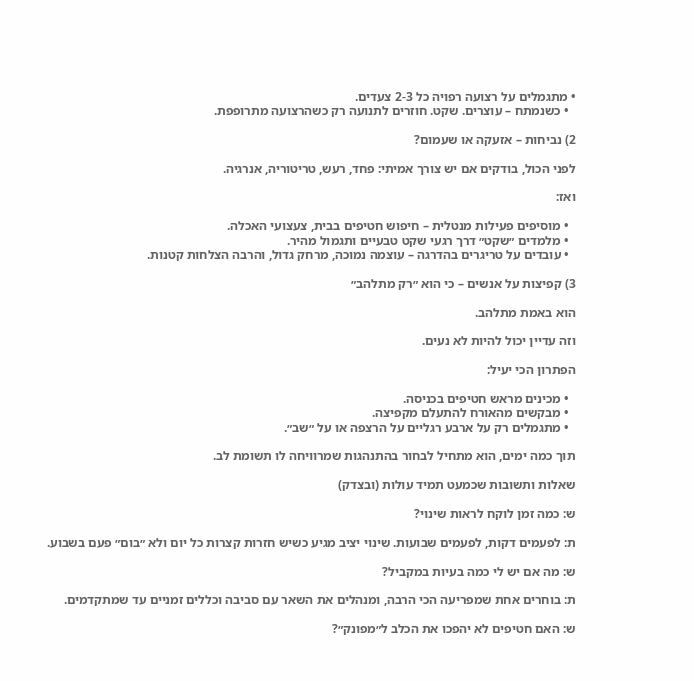• מתגמלים על רצועה רפויה כל 2-3 צעדים.
  • כשנמתח – עוצרים. שקט. חוזרים לתנועה רק כשהרצועה מתרופפת.

2) נביחות – אזעקה או שעמום?

לפני הכול, בודקים אם יש צורך אמיתי: פחד, רעש, טריטוריה, אנרגיה.

ואז:

  • מוסיפים פעילות מנטלית – חיפוש חטיפים בבית, צעצועי האכלה.
  • מלמדים ״שקט״ דרך רגעי שקט טבעיים ותגמול מהיר.
  • עובדים על טריגרים בהדרגה – עוצמה נמוכה, מרחק גדול, והרבה הצלחות קטנות.

3) קפיצות על אנשים – כי הוא ״רק מתלהב״

הוא באמת מתלהב.

וזה עדיין יכול להיות לא נעים.

הפתרון הכי יעיל:

  • מכינים מראש חטיפים בכניסה.
  • מבקשים מהאורח להתעלם מקפיצה.
  • מתגמלים רק על ארבע רגליים על הרצפה או על ״שב״.

תוך כמה ימים, הוא מתחיל לבחור בהתנהגות שמרוויחה לו תשומת לב.

שאלות ותשובות שכמעט תמיד עולות (ובצדק)

ש: כמה זמן לוקח לראות שינוי?

ת: לפעמים דקות, לפעמים שבועות. שינוי יציב מגיע כשיש חזרות קצרות כל יום ולא ״בום״ פעם בשבוע.

ש: מה אם יש לי כמה בעיות במקביל?

ת: בוחרים אחת שמפריעה הכי הרבה, ומנהלים את השאר עם סביבה וכללים זמניים עד שמתקדמים.

ש: האם חטיפים לא יהפכו את הכלב ל״מפונק״?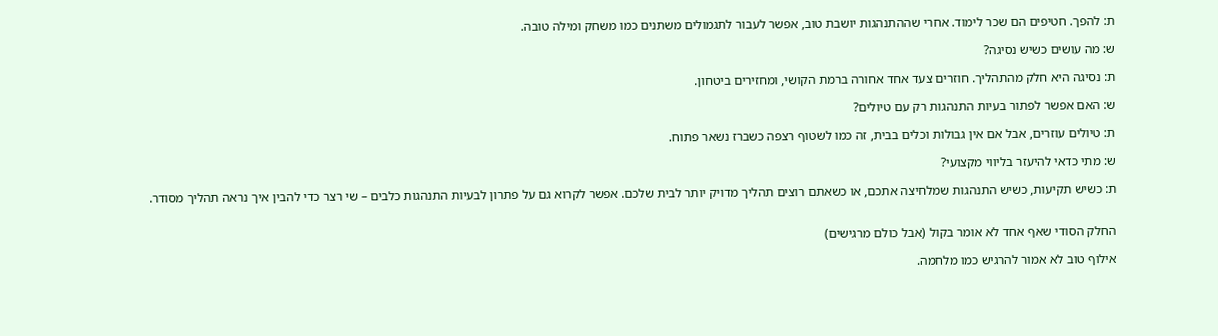ת: להפך. חטיפים הם שכר לימוד. אחרי שההתנהגות יושבת טוב, אפשר לעבור לתגמולים משתנים כמו משחק ומילה טובה.

ש: מה עושים כשיש נסיגה?

ת: נסיגה היא חלק מהתהליך. חוזרים צעד אחד אחורה ברמת הקושי, ומחזירים ביטחון.

ש: האם אפשר לפתור בעיות התנהגות רק עם טיולים?

ת: טיולים עוזרים, אבל אם אין גבולות וכלים בבית, זה כמו לשטוף רצפה כשברז נשאר פתוח.

ש: מתי כדאי להיעזר בליווי מקצועי?

ת: כשיש תקיעות, כשיש התנהגות שמלחיצה אתכם, או כשאתם רוצים תהליך מדויק יותר לבית שלכם. אפשר לקרוא גם על פתרון לבעיות התנהגות כלבים – שי רצר כדי להבין איך נראה תהליך מסודר.


החלק הסודי שאף אחד לא אומר בקול (אבל כולם מרגישים)

אילוף טוב לא אמור להרגיש כמו מלחמה.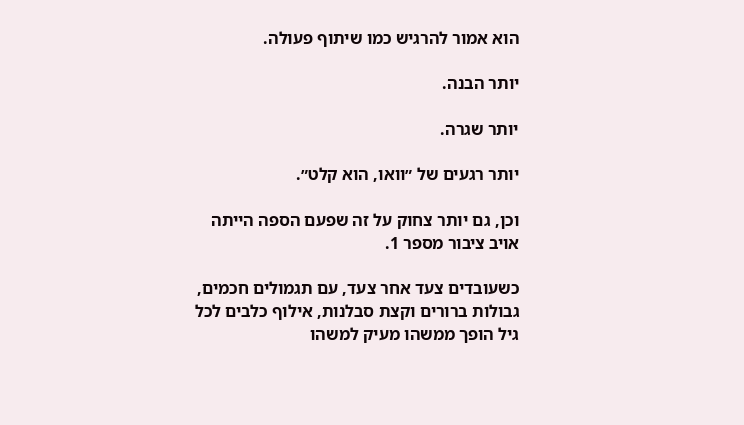הוא אמור להרגיש כמו שיתוף פעולה.

יותר הבנה.

יותר שגרה.

יותר רגעים של ״וואו, הוא קלט״.

וכן, גם יותר צחוק על זה שפעם הספה הייתה אויב ציבור מספר 1.

כשעובדים צעד אחר צעד, עם תגמולים חכמים, גבולות ברורים וקצת סבלנות, אילוף כלבים לכל גיל הופך ממשהו מעיק למשהו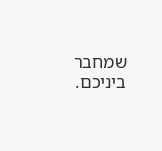שמחבר ביניכם.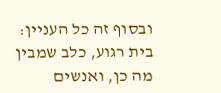ובסוף זה כל העניין: בית רגוע, כלב שמבין מה כן, ואנשים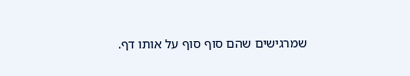שמרגישים שהם סוף סוף על אותו דף.